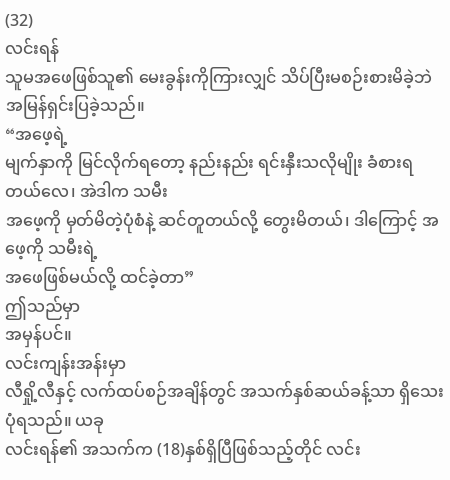(32)
လင်းရန်
သူမအဖေဖြစ်သူ၏ မေးခွန်းကိုကြားလျှင် သိပ်ပြီးမစဉ်းစားမိခဲ့ဘဲ အမြန်ရှင်းပြခဲ့သည်။
“အဖေ့ရဲ့
မျက်နှာကို မြင်လိုက်ရတော့ နည်းနည်း ရင်းနှီးသလိုမျိုး ခံစားရတယ်လေ၊ အဲဒါက သမီး
အဖေ့ကို မှတ်မိတဲ့ပုံစံနဲ့ ဆင်တူတယ်လို့ တွေးမိတယ်၊ ဒါကြောင့် အဖေ့ကို သမီးရဲ့
အဖေဖြစ်မယ်လို့ ထင်ခဲ့တာ”
ဤသည်မှာ
အမှန်ပင်။
လင်းကျန်းအန်းမှာ
လီရှို့လီနှင့် လက်ထပ်စဉ်အချိန်တွင် အသက်နှစ်ဆယ်ခန့်သာ ရှိသေးပုံရသည်။ ယခု
လင်းရန်၏ အသက်က (18)နှစ်ရှိပြီဖြစ်သည့်တိုင် လင်း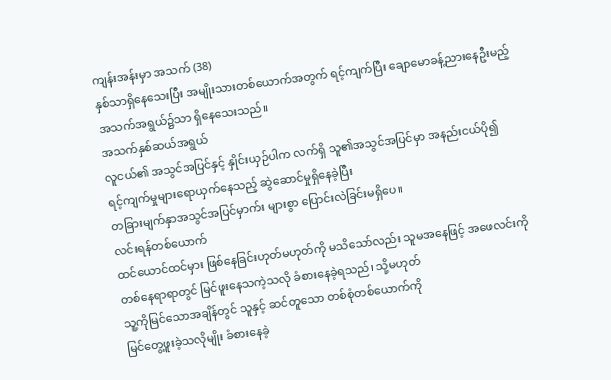ကျန်းအန်းမှာ အသက် (38)
နှစ်သာရှိနေသေးပြီး အမျိုးသားတစ်ယောက်အတွက် ရင့်ကျက်ပြီး ချောမောခန့်ညားနေဦးမည့်
အသက်အရွယ်၌သာ ရှိနေသေးသည်။
အသက်နှစ်ဆယ်အရွယ်
လူငယ်၏ အသွင်အပြင်နှင့် နှိုင်းယှဉ်ပါက လက်ရှိ သူ၏အသွင်အပြင်မှာ အနည်းငယ်ပို၍
ရင့်ကျက်မှုများရောယှက်နေသည့် ဆွဲဆောင်မှုရှိနေခဲ့ပြီး
တခြားမျက်နှာအသွင်အပြင်မှာက်း များစွာ ပြောင်းလဲခြင်းမရှိပေ။
လင်းရန်တစ်ယောက်
ထင်ယောင်ထင်မှား ဖြစ်နေခြင်းဟုတ်မဟုတ်ကို မသိသော်လည်း သူမအနေဖြင့် အဖေလင်းကို
တစ်နေရာရာတွင် မြင်ဖူးနေသကဲ့သလို ခံစားနေခဲ့ရသည်၊ သို့မဟုတ်
သူ့ကိုမြင်သောအချိန်တွင် သူနှင့် ဆင်တူသော တစ်စုံတစ်ယောက်ကို
မြင်တွေ့ဖူးခဲ့သလိုမျိုး ခံစားနေခဲ့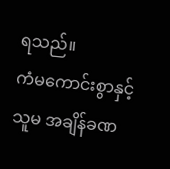ရသည်။
ကံမကောင်းစွာနှင့်
သူမ အချိန်ခဏ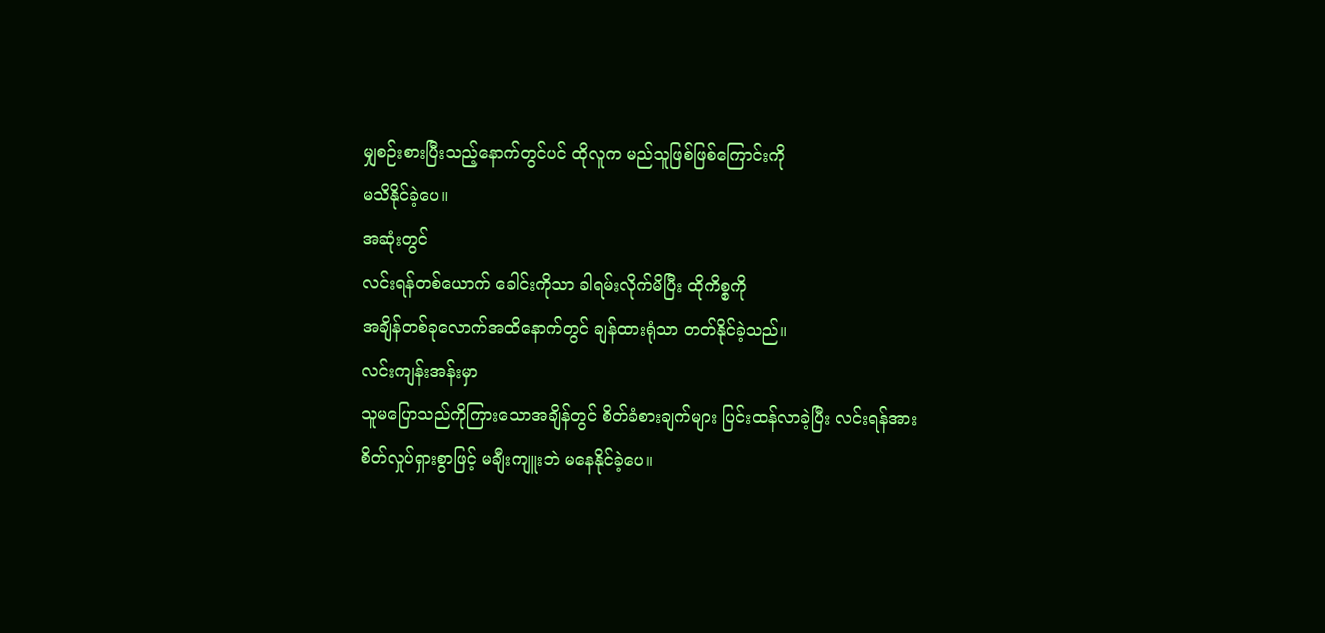မျှစဉ်းစားပြီးသည့်နောက်တွင်ပင် ထိုလူက မည်သူဖြစ်ဖြစ်ကြောင်းကို
မသိနိုင်ခဲ့ပေ။
အဆုံးတွင်
လင်းရန်တစ်ယောက် ခေါင်းကိုသာ ခါရမ်းလိုက်မိပြီး ထိုကိစ္စကို
အချိန်တစ်ခုလောက်အထိနောက်တွင် ချန်ထားရုံသာ တတ်နိုင်ခဲ့သည်။
လင်းကျန်းအန်းမှာ
သူမပြောသည်ကိုကြားသောအချိန်တွင် စိတ်ခံစားချက်များ ပြင်းထန်လာခဲ့ပြီး လင်းရန်အား
စိတ်လှုပ်ရှားစွာဖြင့် မချီးကျူးဘဲ မနေနိုင်ခဲ့ပေ။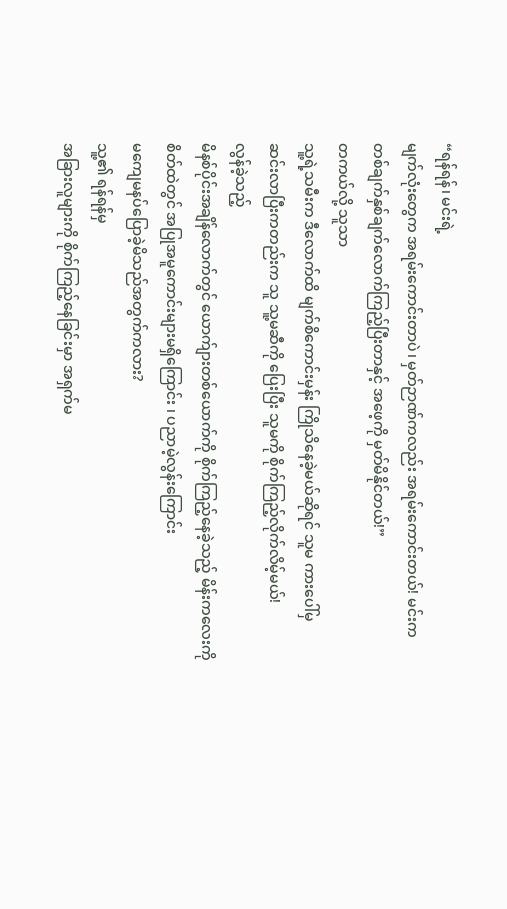“ရန်ရန်၊ မင်းရဲ့
မျက်လုံးတွေက အရမ်းကောင်းတာပဲ၊ မှတ်ဉာဏ်ကလည်း အရမ်းကောင်းတယ်! မင်းက
တစ်ချက်နှစ်ချက်လောက်ကြည့်ပြီးတာနှင့် အဖေ့ကို မှတ်မိနိုင်တယ်!”
တကယ်လို့ သူသာ
သူ့ရဲ့သမီးက ဒီလောက်ထိ မျက်စိကောင်းမှန်း ကြိုသိနေခဲ့မယ်ဆိုရင် သူမ ကားပေါ်မှ
ဆင်းလာပြီးကတည်းက သူ သူ့မဆီကို ပြေးပြီး သူမကို စိုက်ကြည့်လိုက်လိမ့်မယ်!
လွန်ခဲ့သည့်
မိနစ်ပိုင်းအချိန်လောက်တွင် ယောက်ျားတစ်ယောက်ကို စိုက်ကြည့်နေခဲ့သည့် မိန်းကလေးကို
စိတ်ထဲတွင် အပြုအမူကောင်းများမရှိကြောင်း ၊ ပညာမဲ့လွန်းကြောင်း
မကျေမနပ်ပြောခဲ့မိသည်အတွက်ကလား?
သူ့၏ ရန်ရန်မှ
အခြားလူများကို စိုက်ကြည့်နေခြင်းမှာ အရှက်မ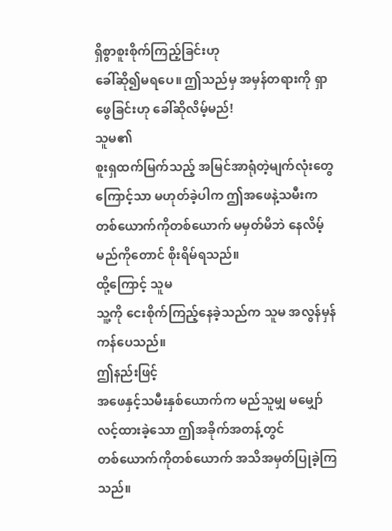ရှိစွာစူးစိုက်ကြည့်ခြင်းဟု
ခေါ်ဆို၍မရပေ။ ဤသည်မှ အမှန်တရားကို ရှာဖွေခြင်းဟု ခေါ်ဆိုလိမ့်မည်!
သူမ၏
စူးရှထက်မြက်သည့် အမြင်အာရုံတဲ့မျက်လုံးတွေကြောင့်သာ မဟုတ်ခဲ့ပါက ဤအဖေနဲ့သမီးက
တစ်ယောက်ကိုတစ်ယောက် မမှတ်မိဘဲ နေလိမ့်မည်ကိုတောင် စိုးရိမ်ရသည်။
ထို့ကြောင့် သူမ
သူ့ကို ငေးစိုက်ကြည့်နေခဲ့သည်က သူမ အလွန်မှန်ကန်ပေသည်။
ဤနည်းဖြင့်
အဖေနှင့်သမီးနှစ်ယောက်က မည်သူမျှ မမျှော်လင့်ထားခဲ့သော ဤအခိုက်အတန့်တွင်
တစ်ယောက်ကိုတစ်ယောက် အသိအမှတ်ပြုခဲ့ကြသည်။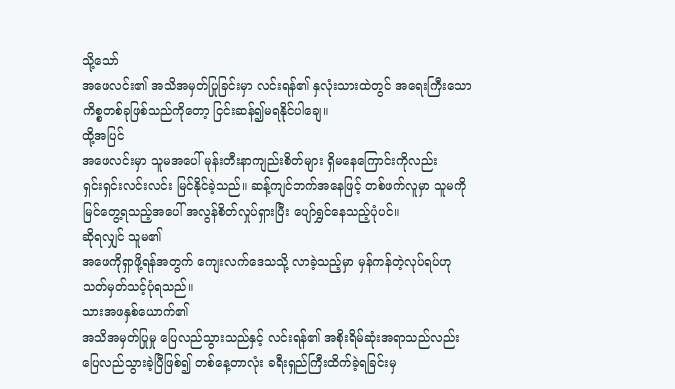သို့သော်
အဖေလင်း၏ အသိအမှတ်ပြုခြင်းမှာ လင်းရန်၏ နှလုံးသားထဲတွင် အရေးကြီးသော
ကိစ္စတစ်ခုဖြစ်သည်ကိုတော့ ငြင်းဆန်၍မရနိုင်ပါချေ။
ထို့အပြင်
အဖေလင်းမှာ သူမအပေါ် မုန်းတီးနာကျည်းစိတ်များ ရှိမနေကြောင်းကိုလည်း
ရှင်းရှင်းလင်းလင်း မြင်နိုင်ခဲ့သည်။ ဆန့်ကျင်ဘက်အနေဖြင့် တစ်ဖက်လူမှာ သူမကို
မြင်တွေ့ရသည့်အပေါ် အလွန်စိတ်လှုပ်ရှားပြီး ပျော်ရွှင်နေသည့်ပုံပင်။
ဆိုရလျှင် သူမ၏
အဖေကိုရှာဖို့ရန်အတွက် ကျေးလက်ဒေသသို့ လာခဲ့သည့်မှာ မှန်ကန်တဲ့လုပ်ရပ်ဟု
သတ်မှတ်သင့်ပုံရသည်။
သားအဖနှစ်ယောက်၏
အသိအမှတ်ပြုမှု ပြေလည်သွားသည်နှင့် လင်းရန်၏ အစိုးရိမ်ဆုံးအရာသည်လည်း
ပြေလည်သွားခဲ့ပြီဖြစ်၍ တစ်နေ့တာလုံး ခရီးရှည်ကြီးထိက်ခဲ့ရခြင်းမှ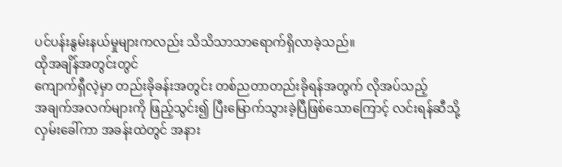ပင်ပန်းနွမ်းနယ်မှုများကလည်း သိသိသာသာရောက်ရှိလာခဲ့သည်။
ထိုအချိန်အတွင်းတွင်
ကျောက်ရှီလဲ့မှာ တည်းခိုခန်းအတွင်း တစ်ညတာတည်းခိုရန်အတွက် လိုအပ်သည့်
အချက်အလက်များကို ဖြည့်သွင်း၍ ပြီးမြောက်သွားခဲ့ပြီဖြစ်သောကြောင့် လင်းရန်ဆီသို့
လှမ်းခေါ်ကာ အခန်းထဲတွင် အနား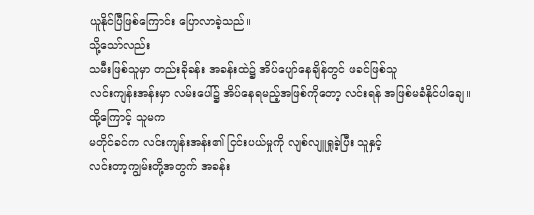ယူနိုင်ပြီဖြစ်ကြောင်း ပြောလာခဲ့သည်။
သို့သော်လည်း
သမီးဖြစ်သူမှာ တည်းခိုခန်း အခန်းထဲ၌ အိပ်ပျော်နေချိန်တွင် ဖခင်ဖြစ်သူ
လင်းကျန်းအန်းမှာ လမ်းပေါ်၌ အိပ်နေရမည့်အဖြစ်ကိုတော့ လင်းရန် အဖြစ်မခံနိုင်ပါချေ။
ထို့ကြောင့် သူမက
မတိုင်ခင်က လင်းကျန်းအန်း၏ ငြင်းပယ်မှုကို လျစ်လျူရှုခဲ့ပြီး သူနှင့်
လင်းတာ့ကျွမ်းတို့အတွက် အခန်း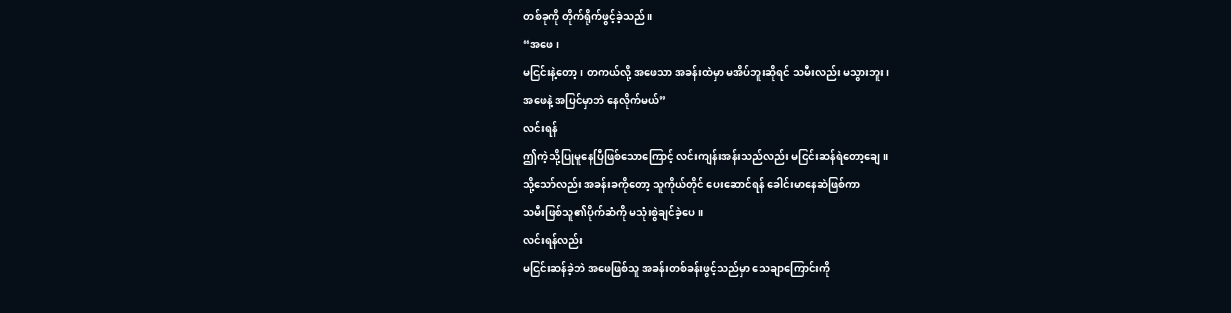တစ်ခုကို တိုက်ရိုက်ဖွင့်ခဲ့သည်။
“အဖေ၊
မငြင်းနဲ့တော့၊ တကယ်လို့ အဖေသာ အခန်းထဲမှာ မအိပ်ဘူးဆိုရင် သမီးလည်း မသွားဘူး၊
အဖေနဲ့ အပြင်မှာဘဲ နေလိုက်မယ်”
လင်းရန်
ဤကဲ့သို့ပြုမူနေပြီဖြစ်သောကြောင့် လင်းကျန်းအန်းသည်လည်း မငြင်းဆန်ရဲတော့ချေ။
သို့သော်လည်း အခန်းခကိုတော့ သူကိုယ်တိုင် ပေးဆောင်ရန် ခေါင်းမာနေဆဲဖြစ်ကာ
သမီးဖြစ်သူ၏ပိုက်ဆံကို မသုံးစွဲချင်ခဲ့ပေ။
လင်းရန်လည်း
မငြင်းဆန်ခဲ့ဘဲ အဖေဖြစ်သူ အခန်းတစ်ခန်းဖွင့်သည်မှာ သေချာကြောင်းကို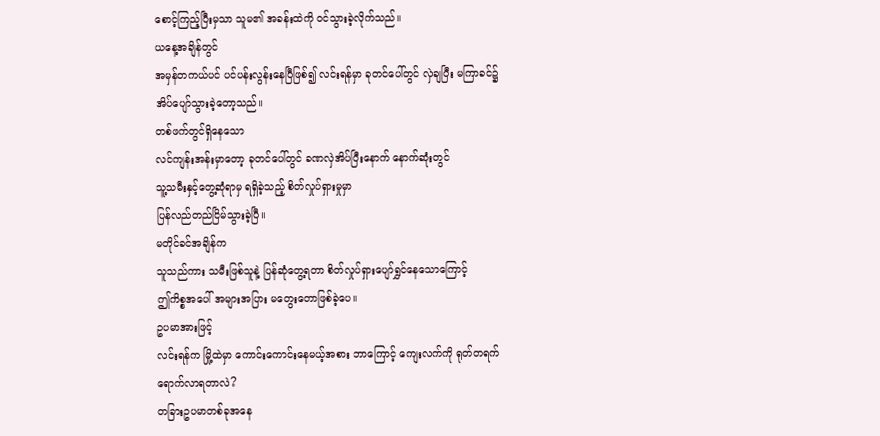စောင့်ကြည့်ပြီးမှသာ သူမ၏ အခန်းထဲကို ဝင်သွားခဲ့လိုက်သည်။
ယနေ့အချိန်တွင်
အမှန်တကယ်ပင် ပင်ပန်းလွန်းနေပြီဖြစ်၍ လင်းရန်မှာ ခုတင်ပေါ်တွင် လှဲချပြီး မကြာခင်၌
အိပ်ပျော်သွားခဲ့တော့သည်။
တစ်ဖက်တွင်ရှိနေသော
လင်ကျန်းအန်းမှာတော့ ခုတင်ပေါ်တွင် ခဏလှဲအိပ်ပြီးနောက် နောက်ဆုံးတွင်
သူ့သမီးနှင့်တွေ့ဆုံရာမှ ရရှိခဲ့သည့် စိတ်လှုပ်ရှားမှုမှာ
ပြန်လည်တည်ငြိမ်သွားခဲ့ပြီ။
မတိုင်ခင်အချိန်က
သူသည်ကား သမီးဖြစ်သူနဲ့ ပြန်ဆုံတွေ့ရတာ စိတ်လှုပ်ရှားပျော်ရွှင်နေသောကြောင့်
ဤကိစ္စအပေါ် အများအပြား မတွေးတောဖြစ်ခဲ့ပေ။
ဥပမာအားဖြင့်
လင်းရန်က မြို့ထဲမှာ ကောင်းကောင်းနေမယ့်အစား ဘာကြောင့် ကျေးလက်ကို ရုတ်တရက်
ရောက်လာရတာလဲ?
တခြားဥပမာတစ်ခုအနေ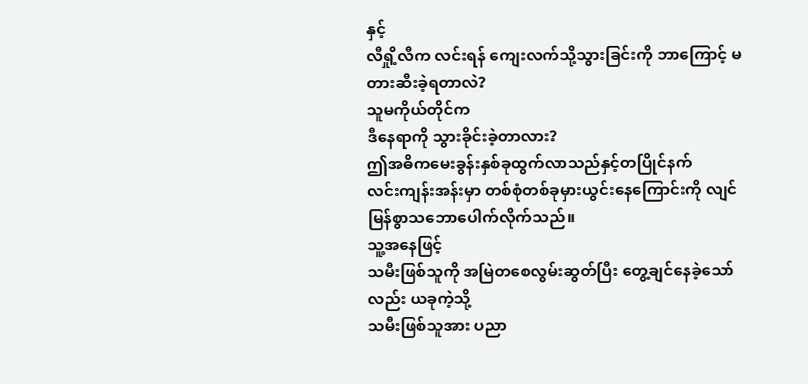နှင့်
လီရှို့လီက လင်းရန် ကျေးလက်သို့သွားခြင်းကို ဘာကြောင့် မတားဆီးခဲ့ရတာလဲ?
သူမကိုယ်တိုင်က
ဒီနေရာကို သွားခိုင်းခဲ့တာလား?
ဤအဓိကမေးခွန်းနှစ်ခုထွက်လာသည်နှင့်တပြိုင်နက်
လင်းကျန်းအန်းမှာ တစ်စုံတစ်ခုမှားယွင်းနေကြောင်းကို လျင်မြန်စွာသဘောပေါက်လိုက်သည်။
သူ့အနေဖြင့်
သမီးဖြစ်သူကို အမြဲတစေလွမ်းဆွတ်ပြီး တွေ့ချင်နေခဲ့သော်လည်း ယခုကဲ့သို့
သမီးဖြစ်သူအား ပညာ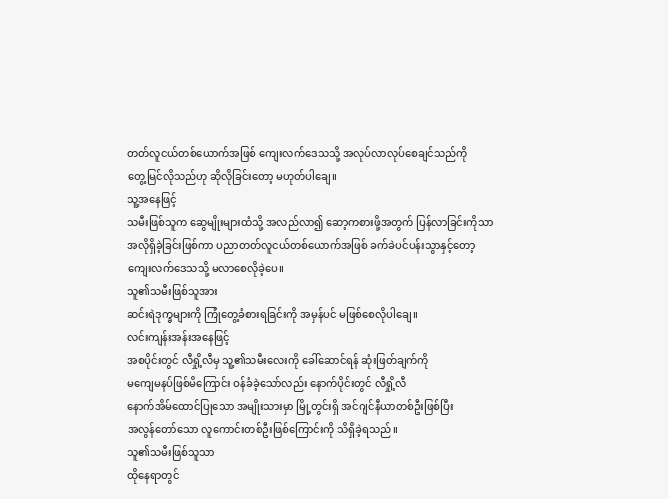တတ်လူငယ်တစ်ယောက်အဖြစ် ကျေးလက်ဒေသသို့ အလုပ်လာလုပ်စေချင်သည်ကို
တွေ့မြင်လိုသည်ဟု ဆိုလိုခြင်းတော့ မဟုတ်ပါချေ။
သူ့အနေဖြင့်
သမီးဖြစ်သူက ဆွေမျိုးများထံသို့ အလည်လာ၍ ဆော့ကစားဖို့အတွက် ပြန်လာခြင်းကိုသာ
အလိုရှိခဲ့ခြင်းဖြစ်ကာ ပညာတတ်လူငယ်တစ်ယောက်အဖြစ် ခက်ခဲပင်ပန်းသွာနှင့်တော့
ကျေးလက်ဒေသသို့ မလာစေလိုခဲ့ပေ။
သူ၏သမီးဖြစ်သူအား
ဆင်းရဲဒုက္ခများကို ကြုံတွေ့ခံစားရခြင်းကို အမှန်ပင် မဖြစ်စေလိုပါချေ။
လင်းကျန်းအန်းအနေဖြင့်
အစပိုင်းတွင် လီရှို့လီမှ သူ့၏သမီးလေးကို ခေါ်ဆောင်ရန် ဆုံးဖြတ်ချက်ကို
မကျေမနပ်ဖြစ်မိကြောင်း ဝန်ခံခဲ့သော်လည်း နောက်ပိုင်းတွင် လီရှို့လီ
နောက်အိမ်ထောင်ပြုသော အမျိုးသားမှာ မြို့တွင်းရှိ အင်ဂျင်နီယာတစ်ဦးဖြစ်ပြီး
အလွန်တော်သော လူကောင်းတစ်ဦးဖြစ်ကြောင်းကို သိရှိခဲ့ရသည်။
သူ၏သမီးဖြစ်သူသာ
ထိုနေရာတွင်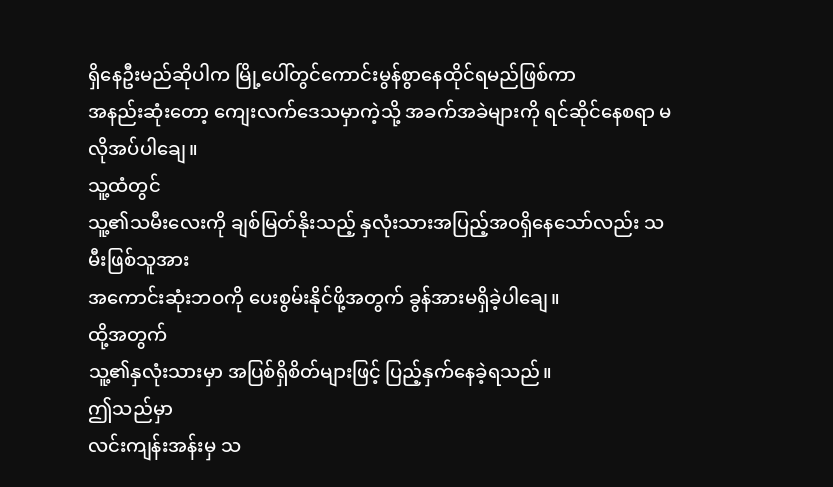ရှိနေဦးမည်ဆိုပါက မြို့ပေါ်တွင်ကောင်းမွန်စွာနေထိုင်ရမည်ဖြစ်ကာ
အနည်းဆုံးတော့ ကျေးလက်ဒေသမှာကဲ့သို့ အခက်အခဲများကို ရင်ဆိုင်နေစရာ မလိုအပ်ပါချေ။
သူ့ထံတွင်
သူ့၏သမီးလေးကို ချစ်မြတ်နိုးသည့် နှလုံးသားအပြည့်အဝရှိနေသော်လည်း သမီးဖြစ်သူအား
အကောင်းဆုံးဘဝကို ပေးစွမ်းနိုင်ဖို့အတွက် ခွန်အားမရှိခဲ့ပါချေ။
ထို့အတွက်
သူ့၏နှလုံးသားမှာ အပြစ်ရှိစိတ်များဖြင့် ပြည့်နှက်နေခဲ့ရသည်။
ဤသည်မှာ
လင်းကျန်းအန်းမှ သ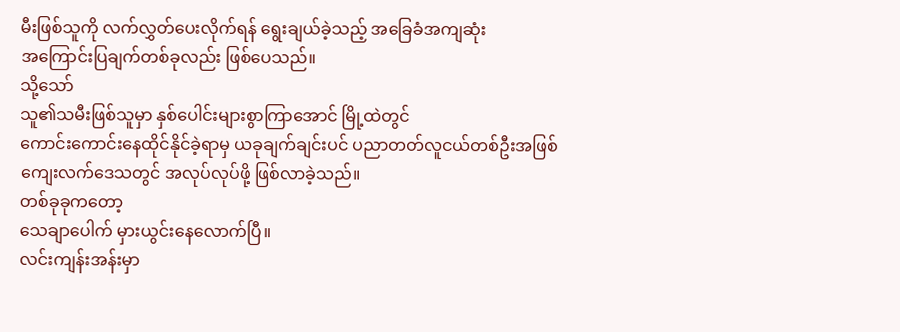မီးဖြစ်သူကို လက်လွှတ်ပေးလိုက်ရန် ရွေးချယ်ခဲ့သည့် အခြေခံအကျဆုံး
အကြောင်းပြချက်တစ်ခုလည်း ဖြစ်ပေသည်။
သို့သော်
သူ၏သမီးဖြစ်သူမှာ နှစ်ပေါင်းများစွာကြာအောင် မြို့ထဲတွင်
ကောင်းကောင်းနေထိုင်နိုင်ခဲ့ရာမှ ယခုချက်ချင်းပင် ပညာတတ်လူငယ်တစ်ဦးအဖြစ်
ကျေးလက်ဒေသတွင် အလုပ်လုပ်ဖို့ ဖြစ်လာခဲ့သည်။
တစ်ခုခုကတော့
သေချာပေါက် မှားယွင်းနေလောက်ပြီ။
လင်းကျန်းအန်းမှာ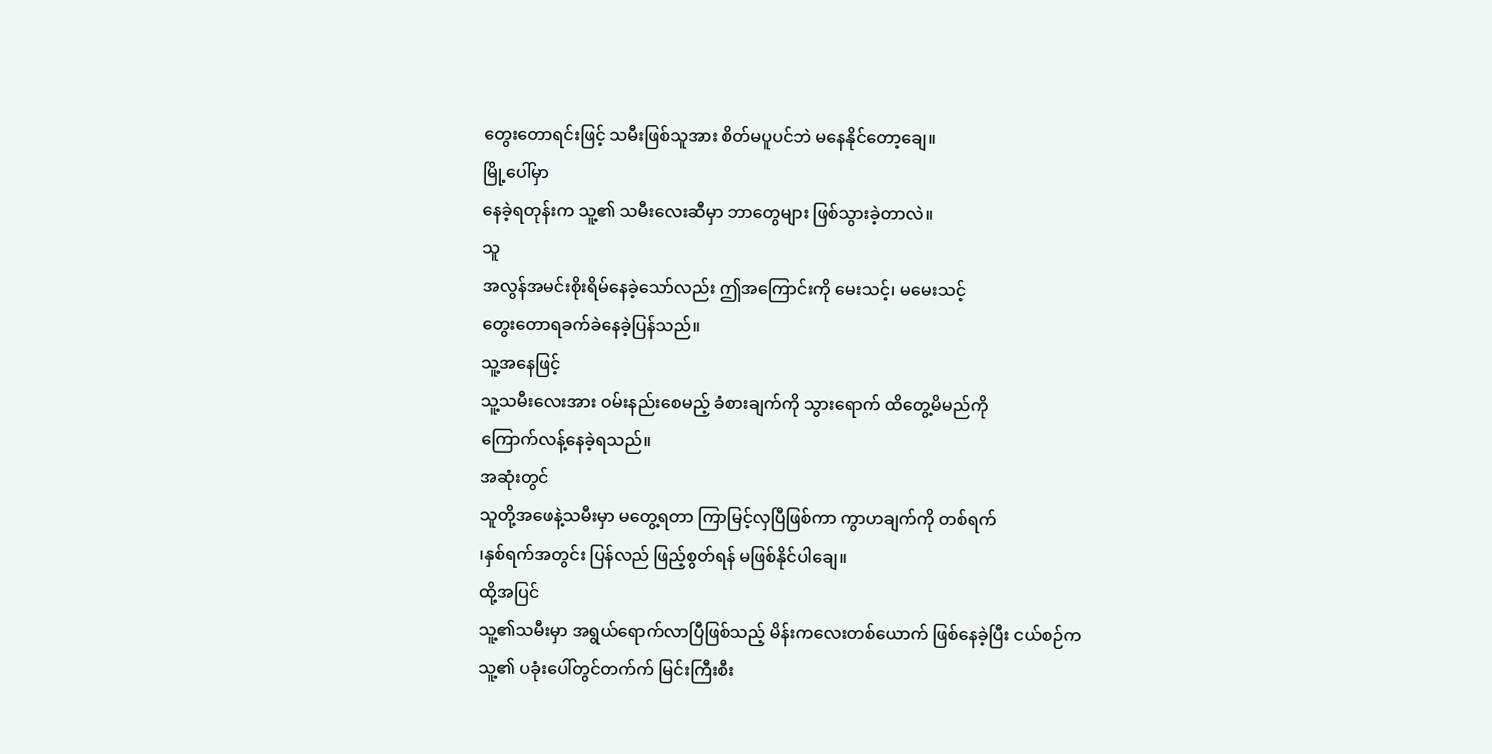တွေးတောရင်းဖြင့် သမီးဖြစ်သူအား စိတ်မပူပင်ဘဲ မနေနိုင်တော့ချေ။
မြို့ပေါ်မှာ
နေခဲ့ရတုန်းက သူ့၏ သမီးလေးဆီမှာ ဘာတွေများ ဖြစ်သွားခဲ့တာလဲ။
သူ
အလွန်အမင်းစိုးရိမ်နေခဲ့သော်လည်း ဤအကြောင်းကို မေးသင့်၊ မမေးသင့်
တွေးတောရခက်ခဲနေခဲ့ပြန်သည်။
သူ့အနေဖြင့်
သူ့သမီးလေးအား ဝမ်းနည်းစေမည့် ခံစားချက်ကို သွားရောက် ထိတွေ့မိမည်ကို
ကြောက်လန့်နေခဲ့ရသည်။
အဆုံးတွင်
သူတို့အဖေနဲ့သမီးမှာ မတွေ့ရတာ ကြာမြင့်လှပြီဖြစ်ကာ ကွာဟချက်ကို တစ်ရက်
၊နှစ်ရက်အတွင်း ပြန်လည် ဖြည့်စွတ်ရန် မဖြစ်နိုင်ပါချေ။
ထို့အပြင်
သူ့၏သမီးမှာ အရွယ်ရောက်လာပြီဖြစ်သည့် မိန်းကလေးတစ်ယောက် ဖြစ်နေခဲ့ပြီး ငယ်စဉ်က
သူ့၏ ပခုံးပေါ်တွင်တက်က် မြင်းကြီးစီး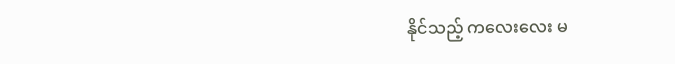နိုင်သည့် ကလေးလေး မ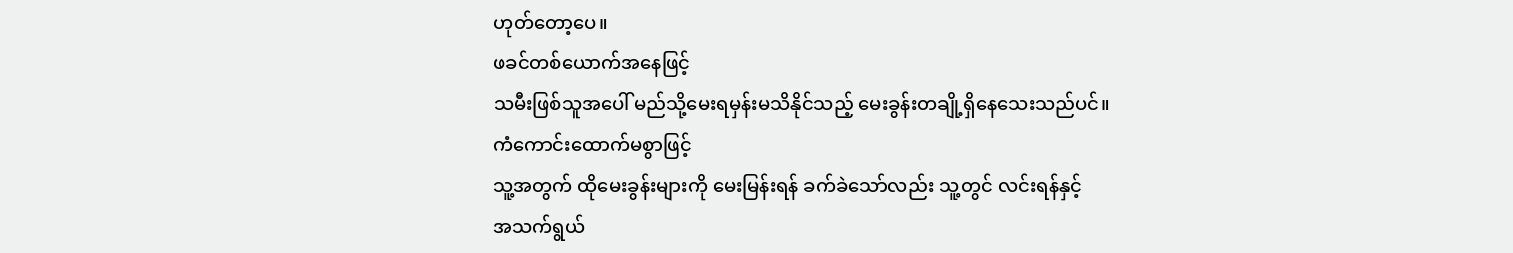ဟုတ်တော့ပေ။
ဖခင်တစ်ယောက်အနေဖြင့်
သမီးဖြစ်သူအပေါ် မည်သို့မေးရမှန်းမသိနိုင်သည့် မေးခွန်းတချို့ရှိနေသေးသည်ပင်။
ကံကောင်းထောက်မစွာဖြင့်
သူ့အတွက် ထိုမေးခွန်းများကို မေးမြန်းရန် ခက်ခဲသော်လည်း သူ့တွင် လင်းရန်နှင့်
အသက်ရွယ်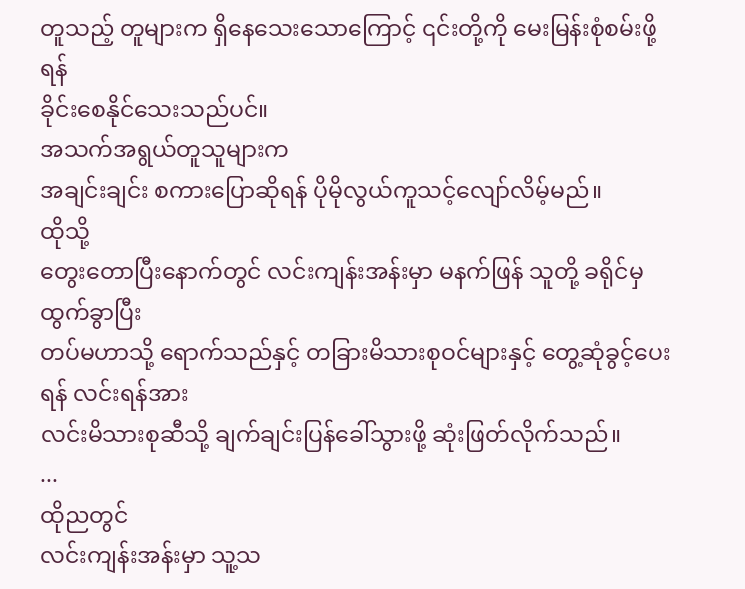တူသည့် တူများက ရှိနေသေးသောကြောင့် ၎င်းတို့ကို မေးမြန်းစုံစမ်းဖို့ရန်
ခိုင်းစေနိုင်သေးသည်ပင်။
အသက်အရွယ်တူသူများက
အချင်းချင်း စကားပြောဆိုရန် ပိုမိုလွယ်ကူသင့်လျော်လိမ့်မည်။
ထိုသို့
တွေးတောပြီးနောက်တွင် လင်းကျန်းအန်းမှာ မနက်ဖြန် သူတို့ ခရိုင်မှ ထွက်ခွာပြီး
တပ်မဟာသို့ ရောက်သည်နှင့် တခြားမိသားစုဝင်များနှင့် တွေ့ဆုံခွင့်ပေးရန် လင်းရန်အား
လင်းမိသားစုဆီသို့ ချက်ချင်းပြန်ခေါ်သွားဖို့ ဆုံးဖြတ်လိုက်သည်။
...
ထိုညတွင်
လင်းကျန်းအန်းမှာ သူ့သ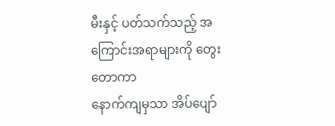မီးနှင့် ပတ်သက်သည့် အကြောင်းအရာများကို တွေးတောကာ
နောက်ကျမှသာ အိပ်ပျော်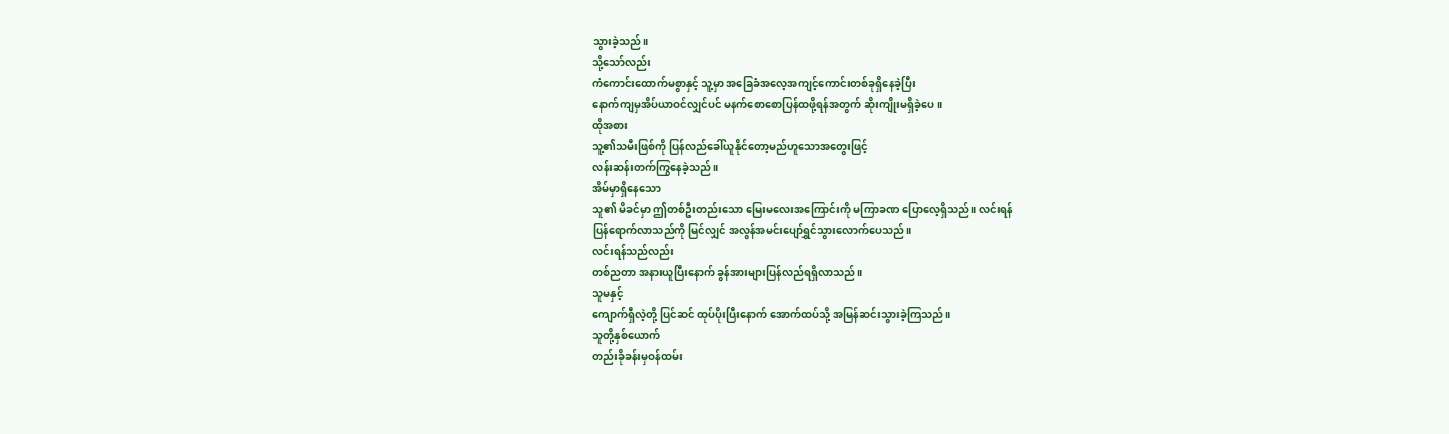သွားခဲ့သည်။
သို့သော်လည်း
ကံကောင်းထောက်မစွာနှင့် သူ့မှာ အခြေခံအလေ့အကျင့်ကောင်းတစ်ခုရှိနေခဲ့ပြီး
နောက်ကျမှအိပ်ယာဝင်လျှင်ပင် မနက်စောစောပြန်ထဖို့ရန်အတွက် ဆိုးကျိုးမရှိခဲ့ပေ။
ထိုအစား
သူ့၏သမီးဖြစ်ကို ပြန်လည်ခေါ်ယူနိုင်တော့မည်ဟူသောအတွေးဖြင့်
လန်းဆန်းတက်ကြွနေခဲ့သည်။
အိမ်မှာရှိနေသော
သူ၏ မိခင်မှာ ဤတစ်ဦးတည်းသော မြေးမလေးအကြောင်းကို မကြာခဏ ပြောလေ့ရှိသည်။ လင်းရန်
ပြန်ရောက်လာသည်ကို မြင်လျှင် အလွန်အမင်းပျော်ရွှင်သွားလောက်ပေသည်။
လင်းရန်သည်လည်း
တစ်ညတာ အနားယူပြီးနောက် ခွန်အားများပြန်လည်ရရှိလာသည်။
သူမနှင့်
ကျောက်ရှီလဲ့တို့ ပြင်ဆင် ထုပ်ပိုးပြီးနောက် အောက်ထပ်သို့ အမြန်ဆင်းသွားခဲ့ကြသည်။
သူတို့နှစ်ယောက်
တည်းခိုခန်းမှဝန်ထမ်း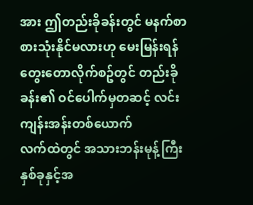အား ဤတည်းခိုခန်းတွင် မနက်စာ စားသုံးနိုင်မလားဟု မေးမြန်းရန်
တွေးတောလိုက်စဥ်တွင် တည်းခိုခန်း၏ ဝင်ပေါက်မှတဆင့် လင်းကျန်းအန်းတစ်ယောက်
လက်ထဲတွင် အသားဘန်းမုန့်ကြီးနှစ်ခုနှင့်အ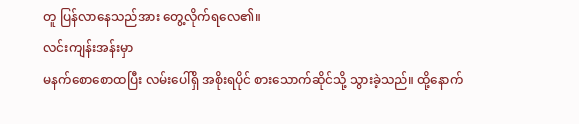တူ ပြန်လာနေသည်အား တွေ့လိုက်ရလေ၏။
လင်းကျန်းအန်းမှာ
မနက်စောစောထပြီး လမ်းပေါ်ရှိ အစိုးရပိုင် စားသောက်ဆိုင်သို့ သွားခဲ့သည်။ ထို့နောက်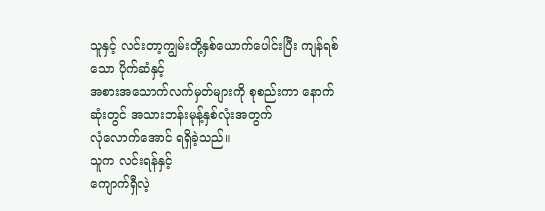သူနှင့် လင်းတာ့ကျွမ်းတို့နှစ်ယောက်ပေါင်းပြီး ကျန်ရစ်သော ပိုက်ဆံနှင့်
အစားအသောက်လက်မှတ်များကို စုစည်းကာ နောက်ဆုံးတွင် အသားဘန်းမုန့်နှစ်လုံးအတွက်
လုံလောက်အောင် ရရှိခဲ့သည်။
သူက လင်းရန်နှင့်
ကျောက်ရှီလဲ့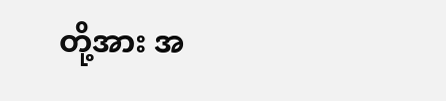တို့အား အ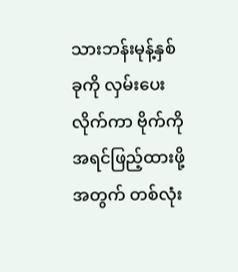သားဘန်းမုန့်နှစ်ခုကို လှမ်းပေးလိုက်ကာ ဗိုက်ကို
အရင်ဖြည့်ထားဖို့အတွက် တစ်လုံး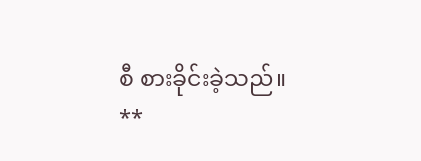စီ စားခိုင်းခဲ့သည်။
**